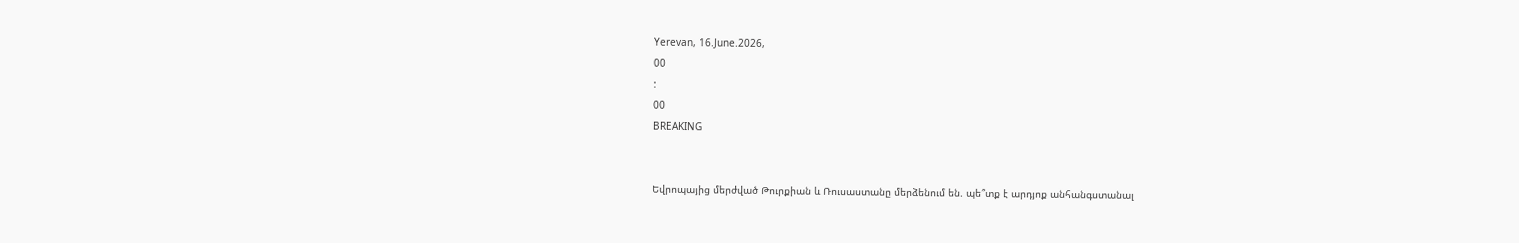Yerevan, 16.June.2026,
00
:
00
BREAKING


Եվրոպայից մերժված Թուրքիան և Ռուսաստանը մերձենում են. պե՞տք է արդյոք անհանգստանալ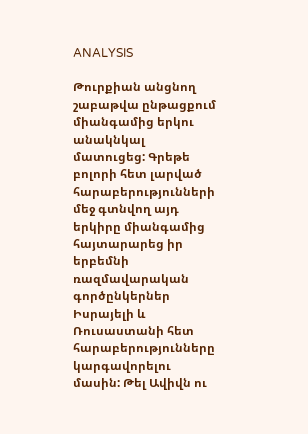ANALYSIS

Թուրքիան անցնող շաբաթվա ընթացքում միանգամից երկու անակնկալ մատուցեց: Գրեթե բոլորի հետ լարված հարաբերությունների մեջ գտնվող այդ երկիրը միանգամից հայտարարեց իր երբեմնի ռազմավարական գործընկերներ Իսրայելի և Ռուսաստանի հետ հարաբերությունները կարգավորելու մասին: Թել Ավիվն ու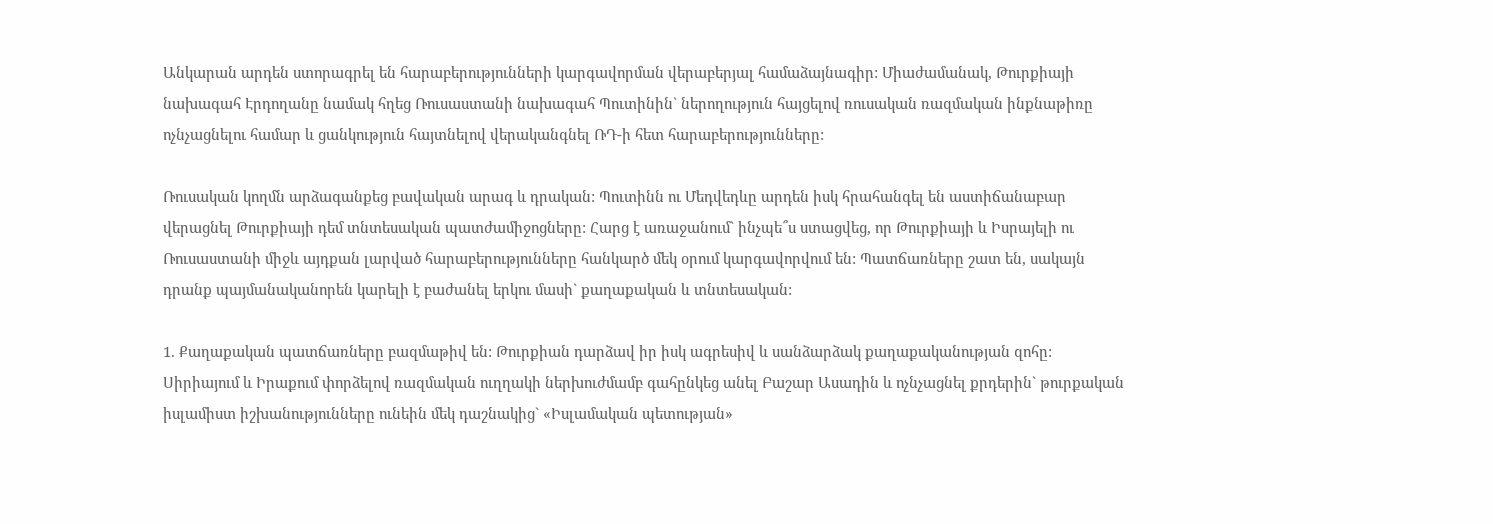Անկարան արդեն ստորագրել են հարաբերությունների կարգավորման վերաբերյալ համաձայնագիր: Միաժամանակ, Թուրքիայի նախագահ Էրդողանը նամակ հղեց Ռուսաստանի նախագահ Պուտինին` ներողություն հայցելով ռուսական ռազմական ինքնաթիռը ոչնչացնելու համար և ցանկություն հայտնելով վերականգնել ՌԴ-ի հետ հարաբերությունները:

Ռուսական կողմն արձագանքեց բավական արագ և դրական: Պուտինն ու Մեդվեդևը արդեն իսկ հրահանգել են աստիճանաբար վերացնել Թուրքիայի դեմ տնտեսական պատժամիջոցները: Հարց է առաջանում` ինչպե՞ս ստացվեց, որ Թուրքիայի և Իսրայելի ու Ռուսաստանի միջև այդքան լարված հարաբերությունները հանկարծ մեկ օրում կարգավորվում են: Պատճառները շատ են, սակայն դրանք պայմանականորեն կարելի է բաժանել երկու մասի` քաղաքական և տնտեսական:

1. Քաղաքական պատճառները բազմաթիվ են: Թուրքիան դարձավ իր իսկ ագրեսիվ և սանձարձակ քաղաքականության զոհը: Սիրիայում և Իրաքում փորձելով ռազմական ուղղակի ներխուժմամբ գահընկեց անել Բաշար Ասադին և ոչնչացնել քրդերին` թուրքական իսլամիստ իշխանությունները ունեին մեկ դաշնակից` «Իսլամական պետության»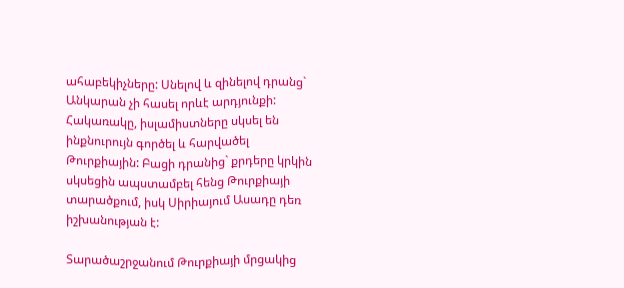ահաբեկիչները: Սնելով և զինելով դրանց` Անկարան չի հասել որևէ արդյունքի: Հակառակը, իսլամիստները սկսել են ինքնուրույն գործել և հարվածել Թուրքիային: Բացի դրանից` քրդերը կրկին սկսեցին ապստամբել հենց Թուրքիայի տարածքում, իսկ Սիրիայում Ասադը դեռ իշխանության է:

Տարածաշրջանում Թուրքիայի մրցակից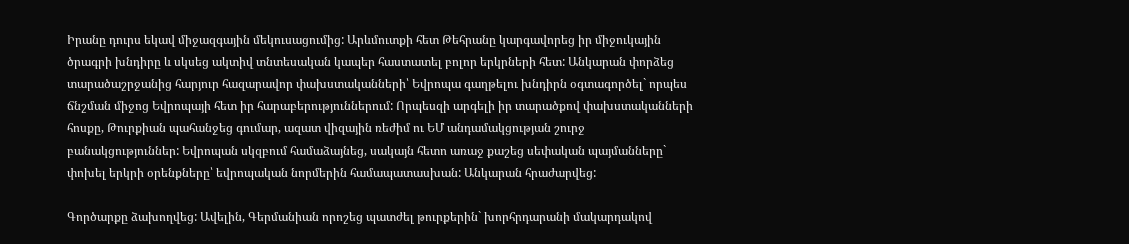Իրանը դուրս եկավ միջազգային մեկուսացումից: Արևմուտքի հետ Թեհրանը կարգավորեց իր միջուկային ծրագրի խնդիրը և սկսեց ակտիվ տնտեսական կապեր հաստատել բոլոր երկրների հետ: Անկարան փորձեց տարածաշրջանից հարյուր հազարավոր փախստականների՝ Եվրոպա գաղթելու խնդիրն օգտագործել` որպես ճնշման միջոց Եվրոպայի հետ իր հարաբերություններում: Որպեսզի արգելի իր տարածքով փախստականների հոսքը, Թուրքիան պահանջեց գումար, ազատ վիզային ռեժիմ ու ԵՄ անդամակցության շուրջ բանակցություններ: Եվրոպան սկզբում համաձայնեց, սակայն հետո առաջ քաշեց սեփական պայմանները` փոխել երկրի օրենքները՝ եվրոպական նորմերին համապատասխան: Անկարան հրաժարվեց:

Գործարքը ձախողվեց: Ավելին, Գերմանիան որոշեց պատժել թուրքերին` խորհրդարանի մակարդակով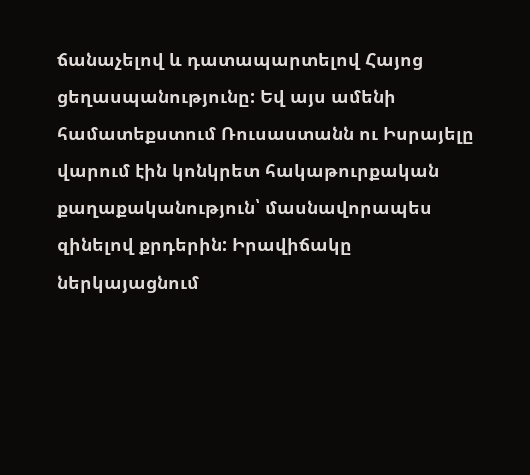ճանաչելով և դատապարտելով Հայոց ցեղասպանությունը: Եվ այս ամենի համատեքստում Ռուսաստանն ու Իսրայելը վարում էին կոնկրետ հակաթուրքական քաղաքականություն՝ մասնավորապես զինելով քրդերին: Իրավիճակը ներկայացնում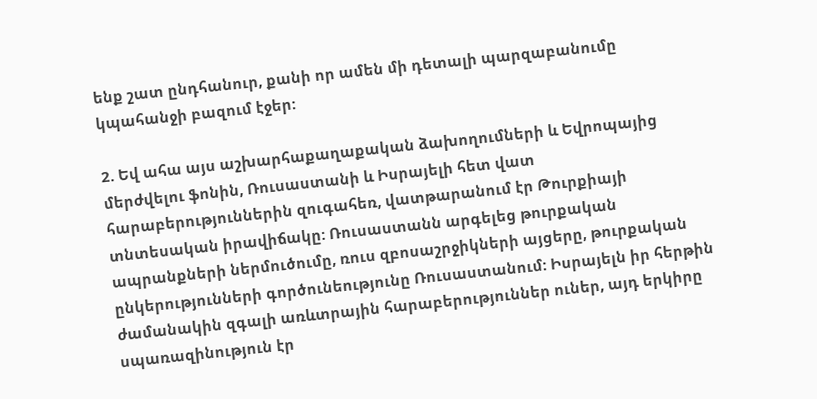ենք շատ ընդհանուր, քանի որ ամեն մի դետալի պարզաբանումը կպահանջի բազում էջեր:

2. Եվ ահա այս աշխարհաքաղաքական ձախողումների և Եվրոպայից մերժվելու ֆոնին, Ռուսաստանի և Իսրայելի հետ վատ հարաբերություններին զուգահեռ, վատթարանում էր Թուրքիայի տնտեսական իրավիճակը: Ռուսաստանն արգելեց թուրքական ապրանքների ներմուծումը, ռուս զբոսաշրջիկների այցերը, թուրքական ընկերությունների գործունեությունը Ռուսաստանում: Իսրայելն իր հերթին ժամանակին զգալի առևտրային հարաբերություններ ուներ, այդ երկիրը սպառազինություն էր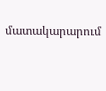մատակարարում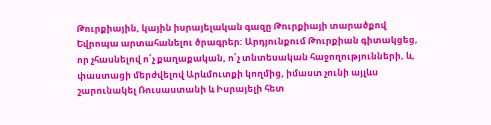Թուրքիային, կային իսրայելական գազը Թուրքիայի տարածքով Եվրոպա արտահանելու ծրագրեր: Արդյունքում Թուրքիան գիտակցեց, որ չհասնելով ո՛չ քաղաքական, ո՛չ տնտեսական հաջողությունների, և, փաստացի մերժվելով Արևմուտքի կողմից, իմաստ չունի այլևս շարունակել Ռուսաստանի և Իսրայելի հետ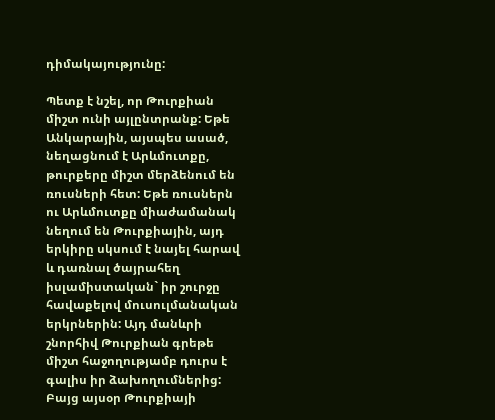դիմակայությունը:

Պետք է նշել, որ Թուրքիան միշտ ունի այլընտրանք: Եթե Անկարային, այսպես ասած, նեղացնում է Արևմուտքը, թուրքերը միշտ մերձենում են ռուսների հետ: Եթե ռուսներն ու Արևմուտքը միաժամանակ նեղում են Թուրքիային, այդ երկիրը սկսում է նայել հարավ և դառնալ ծայրահեղ իսլամիստական` իր շուրջը հավաքելով մուսուլմանական երկրներին: Այդ մանևրի շնորհիվ Թուրքիան գրեթե միշտ հաջողությամբ դուրս է գալիս իր ձախողումներից: Բայց այսօր Թուրքիայի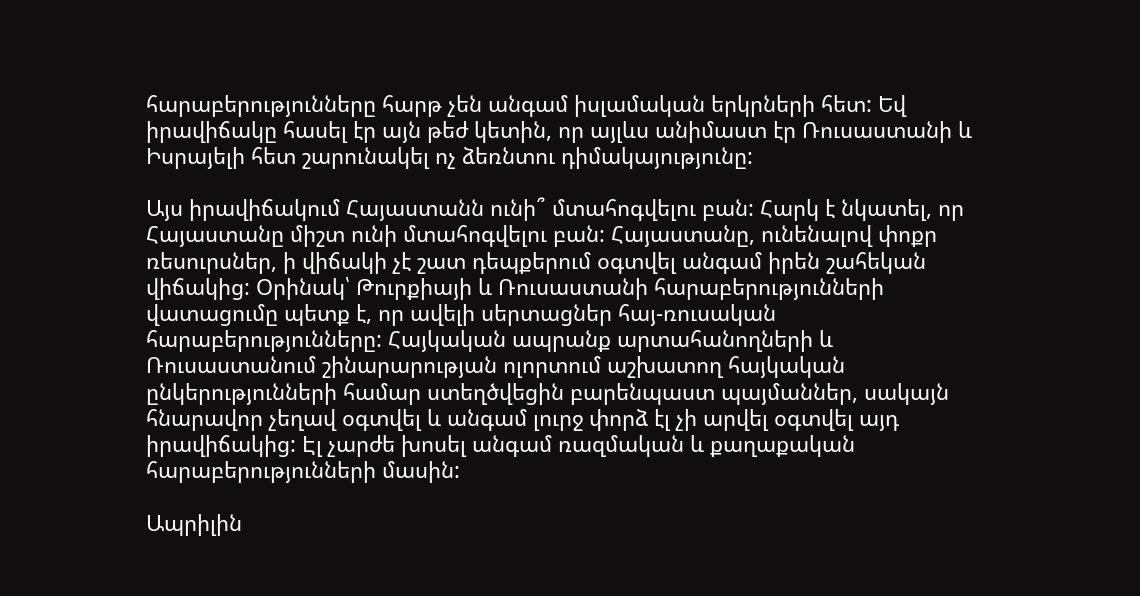հարաբերությունները հարթ չեն անգամ իսլամական երկրների հետ: Եվ իրավիճակը հասել էր այն թեժ կետին, որ այլևս անիմաստ էր Ռուսաստանի և Իսրայելի հետ շարունակել ոչ ձեռնտու դիմակայությունը:

Այս իրավիճակում Հայաստանն ունի՞ մտահոգվելու բան: Հարկ է նկատել, որ Հայաստանը միշտ ունի մտահոգվելու բան: Հայաստանը, ունենալով փոքր ռեսուրսներ, ի վիճակի չէ շատ դեպքերում օգտվել անգամ իրեն շահեկան վիճակից: Օրինակ՝ Թուրքիայի և Ռուսաստանի հարաբերությունների վատացումը պետք է, որ ավելի սերտացներ հայ-ռուսական հարաբերությունները: Հայկական ապրանք արտահանողների և Ռուսաստանում շինարարության ոլորտում աշխատող հայկական ընկերությունների համար ստեղծվեցին բարենպաստ պայմաններ, սակայն հնարավոր չեղավ օգտվել և անգամ լուրջ փորձ էլ չի արվել օգտվել այդ իրավիճակից: Էլ չարժե խոսել անգամ ռազմական և քաղաքական հարաբերությունների մասին:

Ապրիլին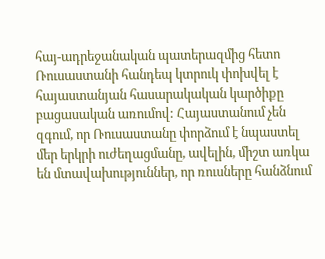հայ-ադրեջանական պատերազմից հետո Ռուսաստանի հանդեպ կտրուկ փոխվել է հայաստանյան հասարակական կարծիքը բացասական առումով: Հայաստանում չեն զգում, որ Ռուսաստանը փորձում է նպաստել մեր երկրի ուժեղացմանը, ավելին, միշտ առկա են մտավախություններ, որ ռուսները հանձնում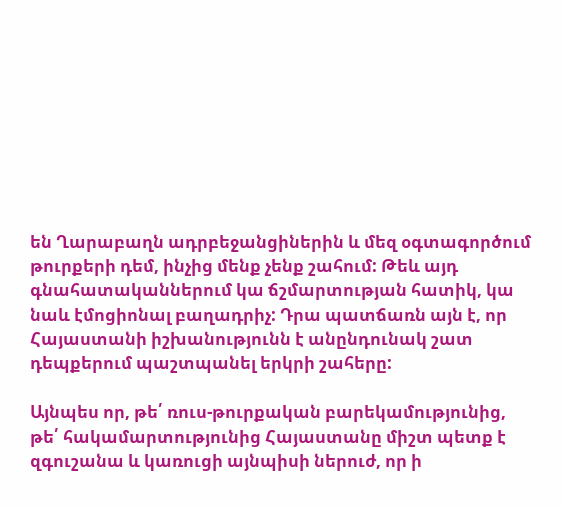են Ղարաբաղն ադրբեջանցիներին և մեզ օգտագործում թուրքերի դեմ, ինչից մենք չենք շահում: Թեև այդ գնահատականներում կա ճշմարտության հատիկ, կա նաև էմոցիոնալ բաղադրիչ: Դրա պատճառն այն է, որ Հայաստանի իշխանությունն է անընդունակ շատ դեպքերում պաշտպանել երկրի շահերը:

Այնպես որ, թե՛ ռուս-թուրքական բարեկամությունից, թե՛ հակամարտությունից Հայաստանը միշտ պետք է զգուշանա և կառուցի այնպիսի ներուժ, որ ի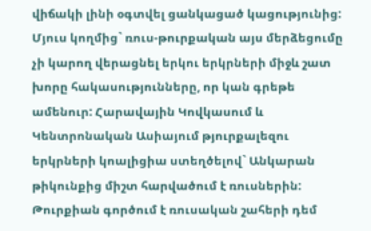վիճակի լինի օգտվել ցանկացած կացությունից: Մյուս կողմից` ռուս-թուրքական այս մերձեցումը չի կարող վերացնել երկու երկրների միջև շատ խորը հակասությունները, որ կան գրեթե ամենուր: Հարավային Կովկասում և Կենտրոնական Ասիայում թյուրքալեզու երկրների կոալիցիա ստեղծելով` Անկարան թիկունքից միշտ հարվածում է ռուսներին: Թուրքիան գործում է ռուսական շահերի դեմ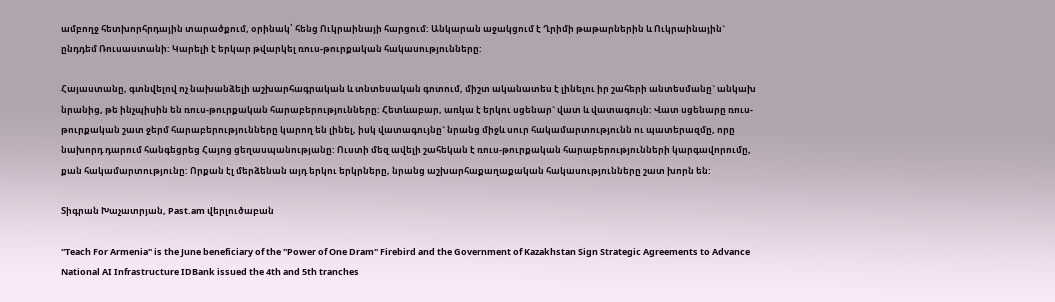ամբողջ հետխորհրդային տարածքում, օրինակ՝ հենց Ուկրաինայի հարցում: Անկարան աջակցում է Ղրիմի թաթարներին և Ուկրաինային` ընդդեմ Ռուսաստանի: Կարելի է երկար թվարկել ռուս-թուրքական հակասությունները:

Հայաստանը, գտնվելով ոչ նախանձելի աշխարհագրական և տնտեսական գոտում, միշտ ականատես է լինելու իր շահերի անտեսմանը` անկախ նրանից, թե ինչպիսին են ռուս-թուրքական հարաբերությունները: Հետևաբար, առկա է երկու սցենար` վատ և վատագույն: Վատ սցենարը ռուս-թուրքական շատ ջերմ հարաբերությունները կարող են լինել, իսկ վատագույնը` նրանց միջև սուր հակամարտությունն ու պատերազմը, որը նախորդ դարում հանգեցրեց Հայոց ցեղասպանությանը: Ուստի մեզ ավելի շահեկան է ռուս-թուրքական հարաբերությունների կարգավորումը, քան հակամարտությունը: Որքան էլ մերձենան այդ երկու երկրները, նրանց աշխարհաքաղաքական հակասությունները շատ խորն են:

Տիգրան Խաչատրյան, Past.am վերլուծաբան

''Teach For Armenia'' is the June beneficiary of the ''Power of One Dram'' Firebird and the Government of Kazakhstan Sign Strategic Agreements to Advance National AI Infrastructure IDBank issued the 4th and 5th tranches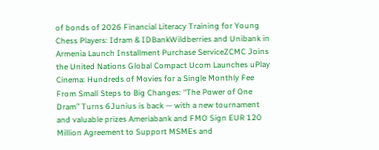of bonds of 2026 Financial Literacy Training for Young Chess Players: Idram & IDBankWildberries and Unibank in Armenia Launch Installment Purchase ServiceZCMC Joins the United Nations Global Compact Ucom Launches uPlay Cinema: Hundreds of Movies for a Single Monthly Fee From Small Steps to Big Changes: “The Power of One Dram” Turns 6Junius is back — with a new tournament and valuable prizes Ameriabank and FMO Sign EUR 120 Million Agreement to Support MSMEs and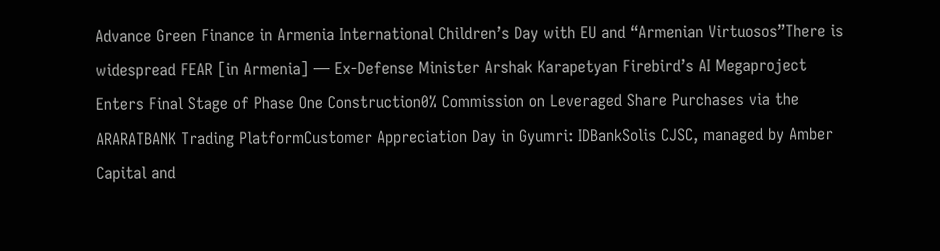Advance Green Finance in Armenia International Children’s Day with EU and “Armenian Virtuosos”There is widespread FEAR [in Armenia] — Ex-Defense Minister Arshak Karapetyan Firebird’s AI Megaproject Enters Final Stage of Phase One Construction0% Commission on Leveraged Share Purchases via the ARARATBANK Trading PlatformCustomer Appreciation Day in Gyumri: IDBankSolis CJSC, managed by Amber Capital and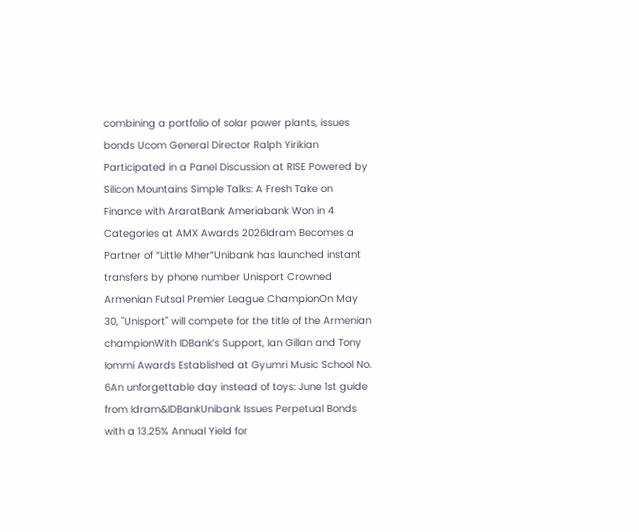combining a portfolio of solar power plants, issues bonds Ucom General Director Ralph Yirikian Participated in a Panel Discussion at RISE Powered by Silicon Mountains Simple Talks: A Fresh Take on Finance with AraratBank Ameriabank Won in 4 Categories at AMX Awards 2026Idram Becomes a Partner of “Little Mher”Unibank has launched instant transfers by phone number Unisport Crowned Armenian Futsal Premier League ChampionOn May 30, "Unisport" will compete for the title of the Armenian championWith IDBank’s Support, Ian Gillan and Tony Iommi Awards Established at Gyumri Music School No. 6An unforgettable day instead of toys: June 1st guide from Idram&IDBankUnibank Issues Perpetual Bonds with a 13.25% Annual Yield for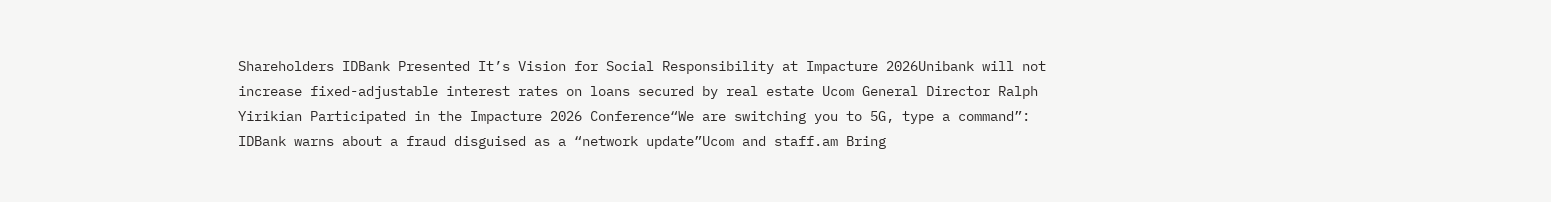Shareholders IDBank Presented It’s Vision for Social Responsibility at Impacture 2026Unibank will not increase fixed-adjustable interest rates on loans secured by real estate Ucom General Director Ralph Yirikian Participated in the Impacture 2026 Conference“We are switching you to 5G, type a command”: IDBank warns about a fraud disguised as a “network update”Ucom and staff.am Bring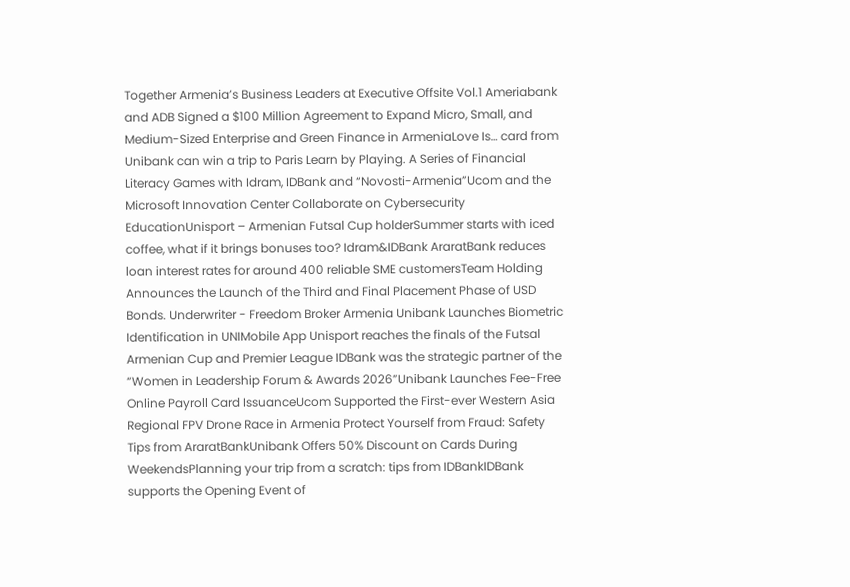Together Armenia’s Business Leaders at Executive Offsite Vol.1 Ameriabank and ADB Signed a $100 Million Agreement to Expand Micro, Small, and Medium-Sized Enterprise and Green Finance in ArmeniaLove Is… card from Unibank can win a trip to Paris Learn by Playing. A Series of Financial Literacy Games with Idram, IDBank and “Novosti-Armenia”Ucom and the Microsoft Innovation Center Collaborate on Cybersecurity EducationUnisport – Armenian Futsal Cup holderSummer starts with iced coffee, what if it brings bonuses too? Idram&IDBank AraratBank reduces loan interest rates for around 400 reliable SME customersTeam Holding Announces the Launch of the Third and Final Placement Phase of USD Bonds. Underwriter - Freedom Broker Armenia Unibank Launches Biometric Identification in UNIMobile App Unisport reaches the finals of the Futsal Armenian Cup and Premier League IDBank was the strategic partner of the “Women in Leadership Forum & Awards 2026”Unibank Launches Fee-Free Online Payroll Card IssuanceUcom Supported the First-ever Western Asia Regional FPV Drone Race in Armenia Protect Yourself from Fraud: Safety Tips from AraratBankUnibank Offers 50% Discount on Cards During WeekendsPlanning your trip from a scratch: tips from IDBankIDBank supports the Opening Event of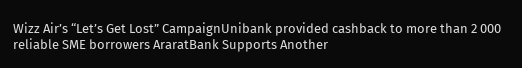Wizz Air’s “Let’s Get Lost” CampaignUnibank provided cashback to more than 2 000 reliable SME borrowers AraratBank Supports Another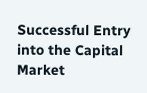Successful Entry into the Capital Market